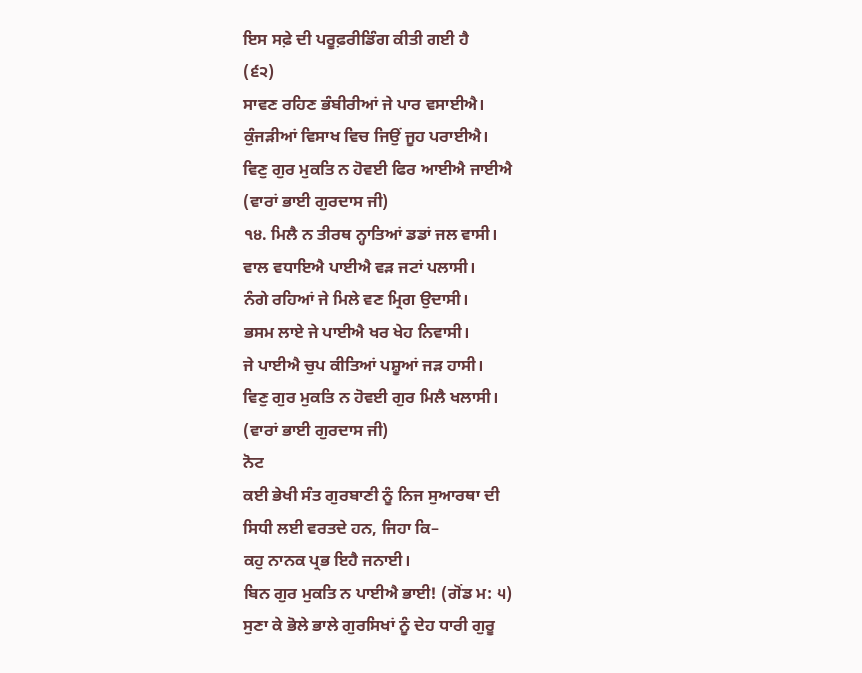ਇਸ ਸਫ਼ੇ ਦੀ ਪਰੂਫ਼ਰੀਡਿੰਗ ਕੀਤੀ ਗਈ ਹੈ
(੬੨)
ਸਾਵਣ ਰਹਿਣ ਭੰਬੀਰੀਆਂ ਜੇ ਪਾਰ ਵਸਾਈਐ।
ਕੁੰਜੜੀਆਂ ਵਿਸਾਖ ਵਿਚ ਜਿਉਂ ਜੂਹ ਪਰਾਈਐ।
ਵਿਣੁ ਗੁਰ ਮੁਕਤਿ ਨ ਹੋਵਈ ਫਿਰ ਆਈਐ ਜਾਈਐ
(ਵਾਰਾਂ ਭਾਈ ਗੁਰਦਾਸ ਜੀ)
੧੪. ਮਿਲੈ ਨ ਤੀਰਥ ਨ੍ਹਾਤਿਆਂ ਡਡਾਂ ਜਲ ਵਾਸੀ।
ਵਾਲ ਵਧਾਇਐ ਪਾਈਐ ਵੜ ਜਟਾਂ ਪਲਾਸੀ।
ਨੰਗੇ ਰਹਿਆਂ ਜੇ ਮਿਲੇ ਵਣ ਮ੍ਰਿਗ ਉਦਾਸੀ।
ਭਸਮ ਲਾਏ ਜੇ ਪਾਈਐ ਖਰ ਖੇਹ ਨਿਵਾਸੀ।
ਜੇ ਪਾਈਐ ਚੁਪ ਕੀਤਿਆਂ ਪਸ਼ੂਆਂ ਜੜ ਹਾਸੀ।
ਵਿਣੁ ਗੁਰ ਮੁਕਤਿ ਨ ਹੋਵਈ ਗੁਰ ਮਿਲੈ ਖਲਾਸੀ।
(ਵਾਰਾਂ ਭਾਈ ਗੁਰਦਾਸ ਜੀ)
ਨੋਟ
ਕਈ ਭੇਖੀ ਸੰਤ ਗੁਰਬਾਣੀ ਨੂੰ ਨਿਜ ਸੁਆਰਥਾ ਦੀ
ਸਿਧੀ ਲਈ ਵਰਤਦੇ ਹਨ, ਜਿਹਾ ਕਿ–
ਕਹੁ ਨਾਨਕ ਪ੍ਰਭ ਇਹੈ ਜਨਾਈ।
ਬਿਨ ਗੁਰ ਮੁਕਤਿ ਨ ਪਾਈਐ ਭਾਈ! (ਗੋਂਡ ਮ: ੫)
ਸੁਣਾ ਕੇ ਭੋਲੇ ਭਾਲੇ ਗੁਰਸਿਖਾਂ ਨੂੰ ਦੇਹ ਧਾਰੀ ਗੁਰੂ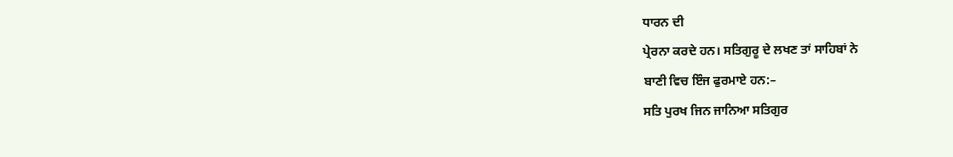ਧਾਰਨ ਦੀ
ਪ੍ਰੇਰਨਾ ਕਰਦੇ ਹਨ। ਸਤਿਗੁਰੂ ਦੇ ਲਖਣ ਤਾਂ ਸਾਹਿਬਾਂ ਨੇ
ਬਾਣੀ ਵਿਚ ਇੰਜ ਫੁਰਮਾਏ ਹਨ:–
ਸਤਿ ਪੁਰਖ ਜਿਨ ਜਾਨਿਆ ਸਤਿਗੁਰ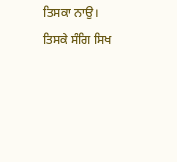ਤਿਸਕਾ ਨਾਉ।
ਤਿਸਕੇ ਸੰਗਿ ਸਿਖ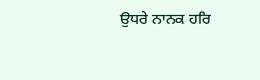ਉਧਰੇ ਨਾਨਕ ਹਰਿ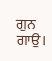ਗੁਨ ਗਾਉ।